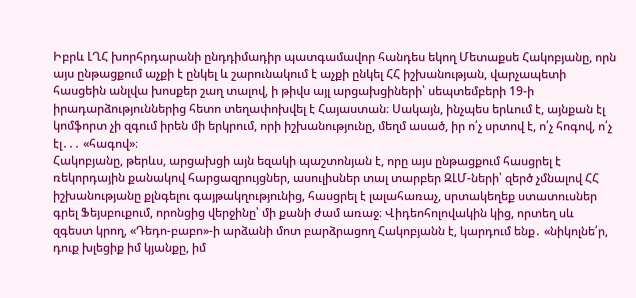Իբրև ԼՂՀ խորհրդարանի ընդդիմադիր պատգամավոր հանդես եկող Մետաքսե Հակոբյանը, որն այս ընթացքում աչքի է ընկել և շարունակում է աչքի ընկել ՀՀ իշխանության, վարչապետի հասցեին անլվա խոսքեր շաղ տալով, ի թիվս այլ արցախցիների՝ սեպտեմբերի 19-ի իրադարձություններից հետո տեղափոխվել է Հայաստան։ Սակայն, ինչպես երևում է, այնքան էլ կոմֆորտ չի զգում իրեն մի երկրում, որի իշխանությունը, մեղմ ասած, իր ո՛չ սրտով է, ո՛չ հոգով, ո՛չ էլ․․․ «հագով»։
Հակոբյանը, թերևս, արցախցի այն եզակի պաշտոնյան է, որը այս ընթացքում հասցրել է ռեկորդային քանակով հարցազրույցներ, ասուլիսներ տալ տարբեր ԶԼՄ-ների՝ զերծ չմնալով ՀՀ իշխանությանը քլնգելու գայթակղությունից, հասցրել է լալահառաչ, սրտակեղեք ստատուսներ գրել Ֆեյսբուքում, որոնցից վերջինը՝ մի քանի ժամ առաջ։ Վիդեոհոլովակին կից, որտեղ սև զգեստ կրող, «Դեդո-բաբո»-ի արձանի մոտ բարձրացող Հակոբյանն է, կարդում ենք․ «նիկոլնե՛ր, դուք խլեցիք իմ կյանքը, իմ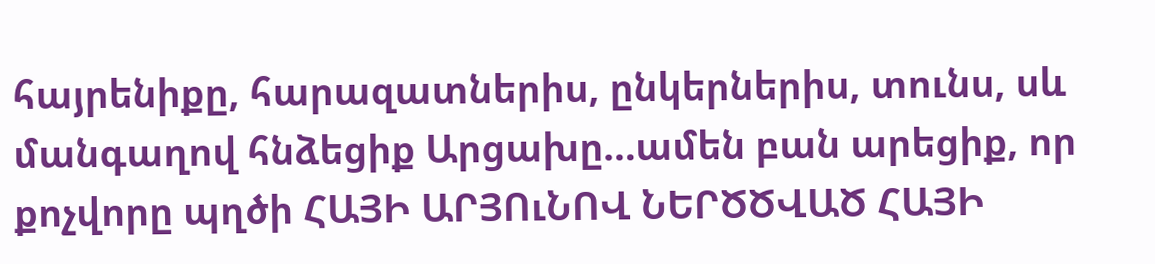հայրենիքը, հարազատներիս, ընկերներիս, տունս, սև մանգաղով հնձեցիք Արցախը…ամեն բան արեցիք, որ քոչվորը պղծի ՀԱՅԻ ԱՐՅՈւՆՈՎ ՆԵՐԾԾՎԱԾ ՀԱՅԻ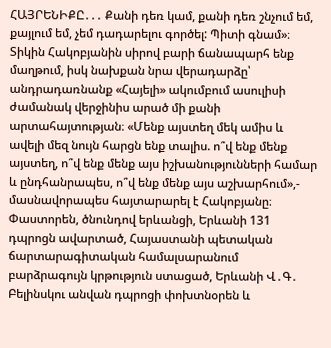ՀԱՅՐԵՆԻՔԸ․․․ Քանի դեռ կամ, քանի դեռ շնչում եմ, քայլում եմ, չեմ դադարելու գործել: Պիտի գնամ»։
Տիկին Հակոբյանին սիրով բարի ճանապարհ ենք մաղթում, իսկ նախքան նրա վերադարձը՝ անդրադառնանք «Հայելի» ակումբում ասուլիսի ժամանակ վերջինիս արած մի քանի արտահայտության։ «Մենք այստեղ մեկ ամիս և ավելի մեզ նույն հարցն ենք տալիս. ո՞վ ենք մենք այստեղ, ո՞վ ենք մենք այս իշխանությունների համար և ընդհանրապես, ո՞վ ենք մենք այս աշխարհում»,- մասնավորապես հայտարարել է Հակոբյանը։
Փաստորեն, ծնունդով երևանցի, Երևանի 131 դպրոցն ավարտած, Հայաստանի պետական ճարտարագիտական համալսարանում բարձրագույն կրթություն ստացած, Երևանի Վ․Գ․ Բելինսկու անվան դպրոցի փոխտնօրեն և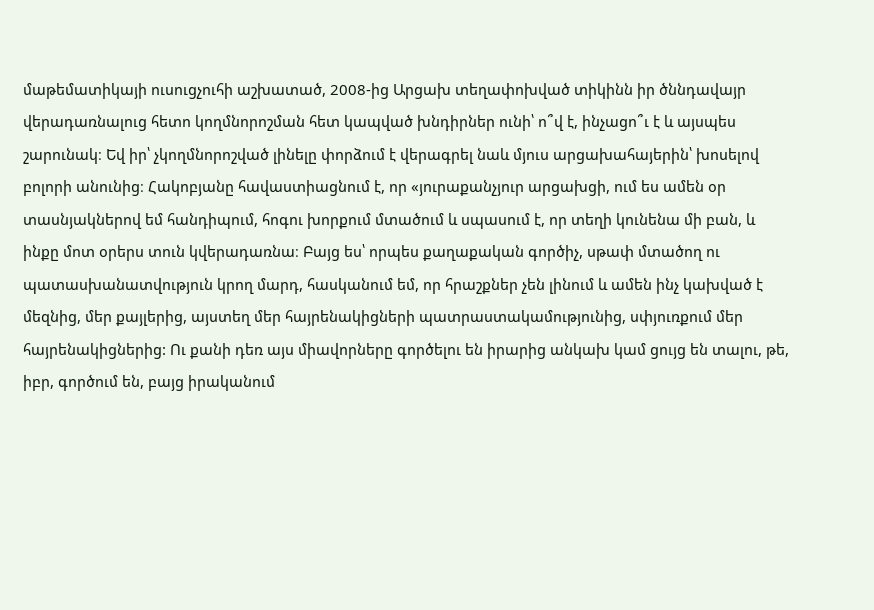մաթեմատիկայի ուսուցչուհի աշխատած, 2008-ից Արցախ տեղափոխված տիկինն իր ծննդավայր վերադառնալուց հետո կողմնորոշման հետ կապված խնդիրներ ունի՝ ո՞վ է, ինչացո՞ւ է և այսպես շարունակ։ Եվ իր՝ չկողմնորոշված լինելը փորձում է վերագրել նաև մյուս արցախահայերին՝ խոսելով բոլորի անունից։ Հակոբյանը հավաստիացնում է, որ «յուրաքանչյուր արցախցի, ում ես ամեն օր տասնյակներով եմ հանդիպում, հոգու խորքում մտածում և սպասում է, որ տեղի կունենա մի բան, և ինքը մոտ օրերս տուն կվերադառնա։ Բայց ես՝ որպես քաղաքական գործիչ, սթափ մտածող ու պատասխանատվություն կրող մարդ, հասկանում եմ, որ հրաշքներ չեն լինում և ամեն ինչ կախված է մեզնից, մեր քայլերից, այստեղ մեր հայրենակիցների պատրաստակամությունից, սփյուռքում մեր հայրենակիցներից: Ու քանի դեռ այս միավորները գործելու են իրարից անկախ կամ ցույց են տալու, թե, իբր, գործում են, բայց իրականում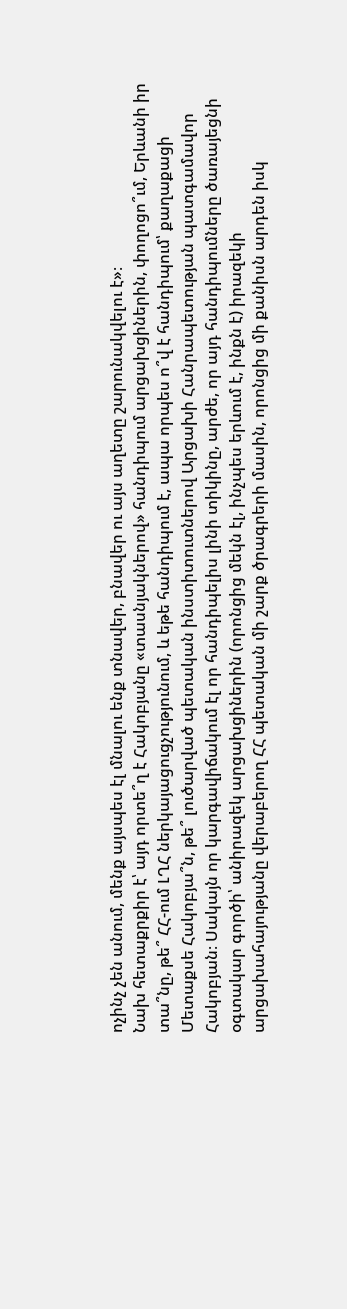ոչինչ չեն անում, մենք այսպես էլ մնալու ենք տնավեր, բնավեր ու այս աղետը շարունակվելու է»։
Նախ հետաքրքիր է՝ այդ որտե՞ղ է Հակոբյանը «տասնյակներով» հանդիպում արցախցիներին, փողոցո՞ւմ, Երևանի իր տա՞նը, թե՞ ՀՀ-ում ԼՂՀ ներկայացուցչությունում, և եթե հանդիպում է, ապա որպես ո՞վ է հանդիպում՝ քաղաքացի Մետաքսե Հակոբյա՞ն, թե՞ լուծարված պետական ինստիտուտներով Արցախի Հանրապետության պատգամավոր Հակոբյան։ Սակայն որ կարգավիճակում էլ որ հանդիպելիս լինի տիկինը, արժե, որ այդ հանդիպումները ծառայեցնի օգտակար գործի՝ անիրազեկ արցախցիներին (որոնցից մեկն էլ, ինչպես երևում է, ինքն է) իրազեկի արցախահայությանը վերաբերող ՀՀ պետական մի շարք ծրագրերի մասին, որոնցից մի քանիսն արդեն իսկ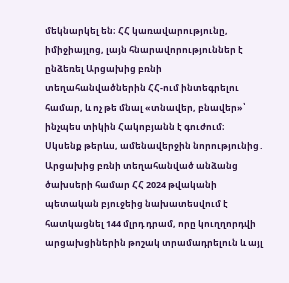մեկնարկել են։ ՀՀ կառավարությունը, իմիջիայլոց, լայն հնարավորություններ է ընձեռել Արցախից բռնի տեղահանվածներին ՀՀ-ում ինտեգրելու համար, և ոչ թե մնալ «տնավեր, բնավեր»՝ ինչպես տիկին Հակոբյանն է գուժում։
Սկսենք թերևս, ամենավերջին նորությունից․ Արցախից բռնի տեղահանված անձանց ծախսերի համար ՀՀ 2024 թվականի պետական բյուջեից նախատեսվում է հատկացնել 144 մլրդ դրամ, որը կուղղորդվի արցախցիներին թոշակ տրամադրելուն և այլ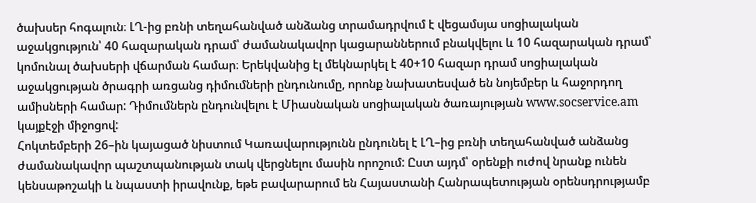ծախսեր հոգալուն։ ԼՂ-ից բռնի տեղահանված անձանց տրամադրվում է վեցամսյա սոցիալական աջակցություն՝ 40 հազարական դրամ՝ ժամանակավոր կացարաններում բնակվելու և 10 հազարական դրամ՝ կոմունալ ծախսերի վճարման համար։ Երեկվանից էլ մեկնարկել է 40+10 հազար դրամ սոցիալական աջակցության ծրագրի առցանց դիմումների ընդունումը, որոնք նախատեսված են նոյեմբեր և հաջորդող ամիսների համար: Դիմումներն ընդունվելու է Միասնական սոցիալական ծառայության www.socservice.am կայքէջի միջոցով:
Հոկտեմբերի 26–ին կայացած նիստում Կառավարությունն ընդունել է ԼՂ–ից բռնի տեղահանված անձանց ժամանակավոր պաշտպանության տակ վերցնելու մասին որոշում: Ըստ այդմ՝ օրենքի ուժով նրանք ունեն կենսաթոշակի և նպաստի իրավունք, եթե բավարարում են Հայաստանի Հանրապետության օրենսդրությամբ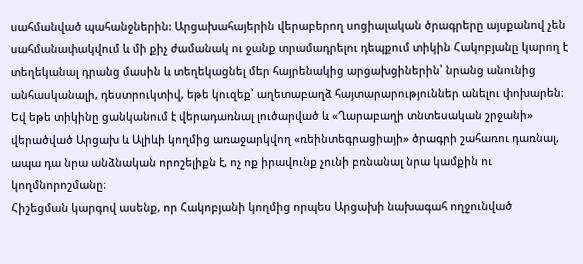սահմանված պահանջներին: Արցախահայերին վերաբերող սոցիալական ծրագրերը այսքանով չեն սահմանափակվում և մի քիչ ժամանակ ու ջանք տրամադրելու դեպքում տիկին Հակոբյանը կարող է տեղեկանալ դրանց մասին և տեղեկացնել մեր հայրենակից արցախցիներին՝ նրանց անունից անհասկանալի, դեստրուկտիվ, եթե կուզեք՝ աղետաբաղձ հայտարարություններ անելու փոխարեն։ Եվ եթե տիկինը ցանկանում է վերադառնալ լուծարված և «Ղարաբաղի տնտեսական շրջանի» վերածված Արցախ և Ալիևի կողմից առաջարկվող «ռեինտեգրացիայի» ծրագրի շահառու դառնալ, ապա դա նրա անձնական որոշելիքն է, ոչ ոք իրավունք չունի բռնանալ նրա կամքին ու կողմնորոշմանը։
Հիշեցման կարգով ասենք, որ Հակոբյանի կողմից որպես Արցախի նախագահ ողջունված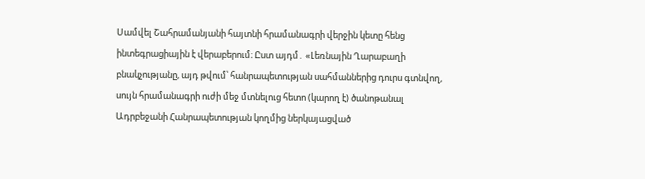Սամվել Շահրամանյանի հայտնի հրամանագրի վերջին կետը հենց ինտեգրացիային է վերաբերում։ Ըստ այդմ․ «Լեռնային Ղարաբաղի բնակչությանը, այդ թվում՝ հանրապետության սահմաններից դուրս գտնվող, սույն հրամանագրի ուժի մեջ մտնելուց հետո (կարող է) ծանոթանալ Ադրբեջանի Հանրապետության կողմից ներկայացված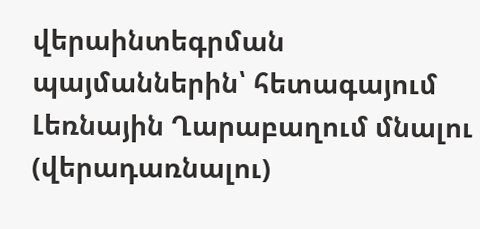վերաինտեգրման պայմաններին՝ հետագայում Լեռնային Ղարաբաղում մնալու (վերադառնալու)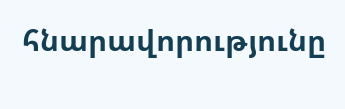հնարավորությունը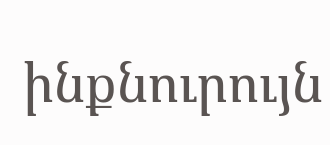ինքնուրույն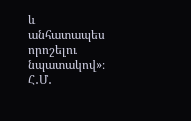և անհատապես որոշելու նպատակով»։
Հ․Մ․